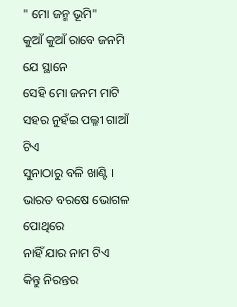" ମୋ ଜନ୍ମ ଭୂମି"
କୁଆଁ କୁଆଁ ରାବେ ଜନମି ଯେ ସ୍ଥାନେ
ସେହି ମୋ ଜନମ ମାଟି
ସହର ନୁହଁଇ ପଲ୍ଳୀ ଗାଆଁ ଟିଏ
ସୁନାଠାରୁ ବଳି ଖାଣ୍ଟି ।
ଭାରତ ବରଷେ ଭୋଗଳ ପୋଥିରେ
ନାହିଁ ଯାର ନାମ ଟିଏ
କିନ୍ତୁ ନିରନ୍ତର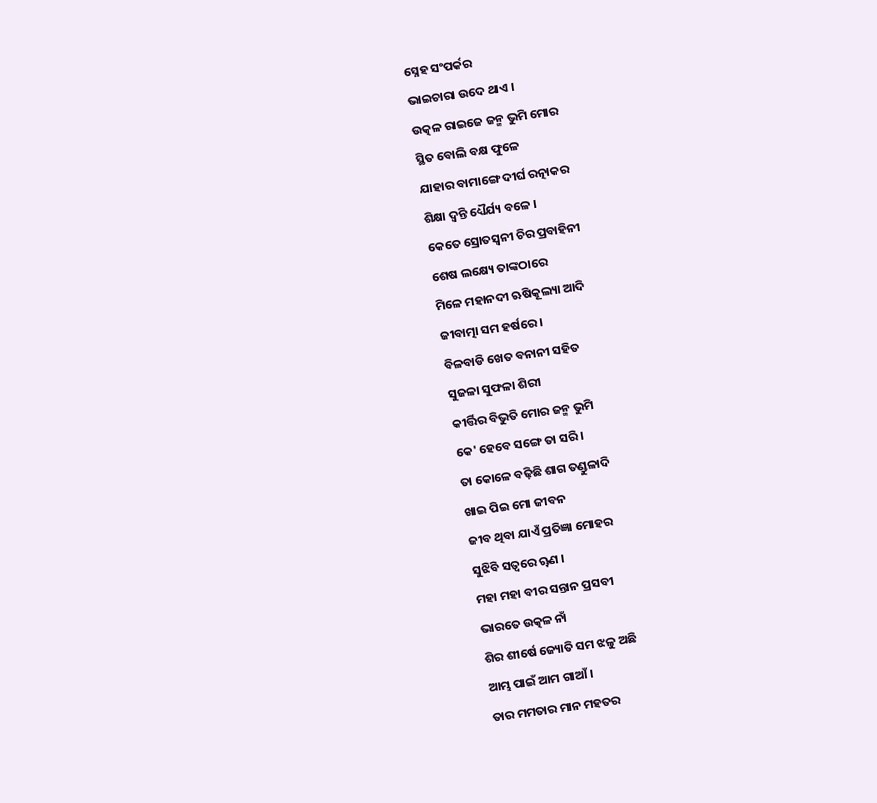ସ୍ନେହ ସଂପର୍କର
ଭାଇଚାରା ଉଦେ ଥାଏ ।
ଉତ୍କଳ ରାଇଜେ ଜନ୍ମ ଭୁମି ମୋର
ସ୍ଥିତ ବୋଲି ବକ୍ଷ ଫୁଳେ
ଯାହାର ବାମାଙ୍ଗେ ଦୀର୍ଘ ରତ୍ନାକର
ଶିକ୍ଷା ଦ୍ୱନ୍ତି ଧ୍ୟୈର୍ଯ୍ୟ ବଳେ ।
କେତେ ସ୍ରୋତସ୍ୱନୀ ଚିର ପ୍ରବାହିନୀ
ଶେଷ ଲକ୍ଷ୍ୟେ ତାଙ୍କଠାରେ
ମିଳେ ମହାନଦୀ ଋଷିକୂଲ୍ୟା ଆଦି
ଜୀବାତ୍ମା ସମ ହର୍ଷରେ ।
ବିଳବାଡି ଖେତ ବନାନୀ ସହିତ
ସୁଜଳା ସୁଫଳା ଶିରୀ
କୀର୍ତ୍ତିର ବିଭୁତି ମୋର ଜନ୍ମ ଭୁମି
କେ' ହେବେ ସଙ୍ଗେ ତା ସରି ।
ତା କୋଳେ ବଢ଼ିଛି ଶାଗ ତଣ୍ଡୁଳାଦି
ଖାଇ ପିଇ ମୋ ଜୀବନ
ଜୀବ ଥିବା ଯାଏଁ ପ୍ରତିଜ୍ଞା ମୋହର
ସୁଝିବି ସତ୍ୱରେ ୠଣ ।
ମହା ମହା ବୀର ସନ୍ତାନ ପ୍ରସବୀ
ଭାରତେ ଉତ୍କଳ ନାଁ
ଶିର ଶୀର୍ଷେ ଜ୍ୟୋତି ସମ ଝଳୁ ଅଛି
ଆମ୍ଭ ପାଇଁ ଆମ ଗାଆଁ ।
ତାର ମମତାର ମାନ ମହତର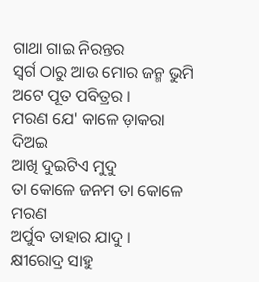ଗାଥା ଗାଇ ନିରନ୍ତର
ସ୍ୱର୍ଗ ଠାରୁ ଆଉ ମୋର ଜନ୍ମ ଭୁମି
ଅଟେ ପୂତ ପବିତ୍ରର ।
ମରଣ ଯେ' କାଳେ ଡ଼ାକରା ଦିଅଇ
ଆଖି ଦୁଇଟିଏ ମୁଦୁ
ତା କୋଳେ ଜନମ ତା କୋଳେ ମରଣ
ଅର୍ପୁବ ତାହାର ଯାଦୁ ।
କ୍ଷୀରୋଦ୍ର ସାହୁ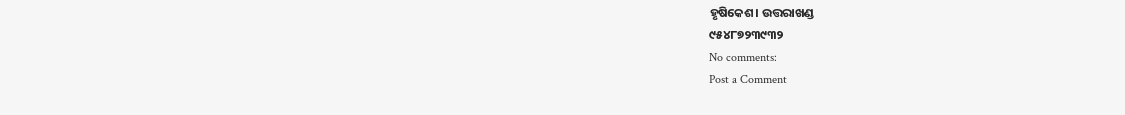ହୃଷିକେଶ। ଉତ୍ତରାଖଣ୍ଡ
୯୫୪୮୭୨୩୯୩୨
No comments:
Post a Comment